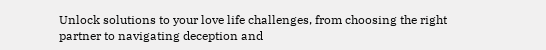Unlock solutions to your love life challenges, from choosing the right partner to navigating deception and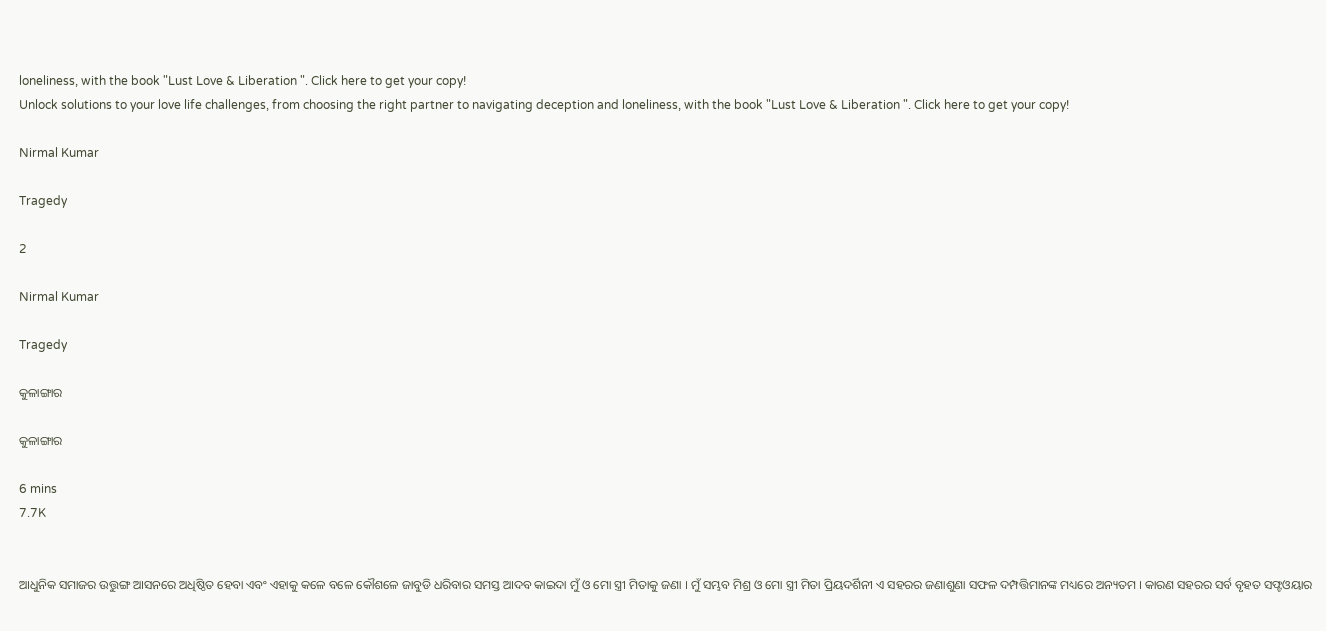loneliness, with the book "Lust Love & Liberation ". Click here to get your copy!
Unlock solutions to your love life challenges, from choosing the right partner to navigating deception and loneliness, with the book "Lust Love & Liberation ". Click here to get your copy!

Nirmal Kumar

Tragedy

2

Nirmal Kumar

Tragedy

କୁଳାଙ୍ଗାର

କୁଳାଙ୍ଗାର

6 mins
7.7K


ଆଧୁନିକ ସମାଜର ଉତ୍ତୁଙ୍ଗ ଆସନରେ ଅଧିଷ୍ଠିତ ହେବା ଏବଂ ଏହାକୁ କଳେ ବଳେ କୌଶଳେ ଜାବୁଡି ଧରିବାର ସମସ୍ତ ଆଦବ କାଇଦା ମୁଁ ଓ ମୋ ସ୍ତ୍ରୀ ମିତାକୁ ଜଣା । ମୁଁ ସମ୍ଭବ ମିଶ୍ର ଓ ମୋ ସ୍ତ୍ରୀ ମିତା ପ୍ରିୟଦର୍ଶିନୀ ଏ ସହରର ଜଣାଶୁଣା ସଫଳ ଦମ୍ପତ୍ତିମାନଙ୍କ ମଧ୍ୟରେ ଅନ୍ୟତମ । କାରଣ ସହରର ସର୍ବ ବୃହତ ସଫ୍ଟଓୟାର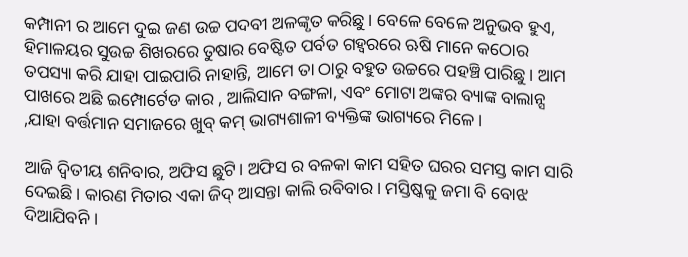କମ୍ପାନୀ ର ଆମେ ଦୁଇ ଜଣ ଉଚ୍ଚ ପଦବୀ ଅଳଙ୍କୃତ କରିଛୁ। ବେଳେ ବେଳେ ଅନୁଭବ ହୁଏ, ହିମାଳୟର ସୁଉଚ୍ଚ ଶିଖରରେ ତୁଷାର ବେଷ୍ଟିତ ପର୍ବତ ଗହ୍ଵରରେ ଋଷି ମାନେ କଠୋର ତପସ୍ୟା କରି ଯାହା ପାଇପାରି ନାହାନ୍ତି, ଆମେ ତା ଠାରୁ ବହୁତ ଉଚ୍ଚରେ ପହଞ୍ଚି ପାରିଛୁ। ଆମ ପାଖରେ ଅଛି ଇମ୍ପୋର୍ଟେଡ କାର , ଆଲିସାନ ବଙ୍ଗଳା, ଏବଂ ମୋଟା ଅଙ୍କର ବ୍ୟାଙ୍କ ବାଲାନ୍ସ ,ଯାହା ବର୍ତ୍ତମାନ ସମାଜରେ ଖୁବ୍ କମ୍ ଭାଗ୍ୟଶାଳୀ ବ୍ୟକ୍ତିଙ୍କ ଭାଗ୍ୟରେ ମିଳେ।

ଆଜି ଦ୍ଵିତୀୟ ଶନିବାର, ଅଫିସ ଛୁଟି। ଅଫିସ ର ବଳକା କାମ ସହିତ ଘରର ସମସ୍ତ କାମ ସାରି ଦେଇଛି। କାରଣ ମିତାର ଏକା ଜିଦ୍ ଆସନ୍ତା କାଲି ରବିବାର । ମସ୍ତିଷ୍କକୁ ଜମା ବି ବୋଝ ଦିଆଯିବନି ।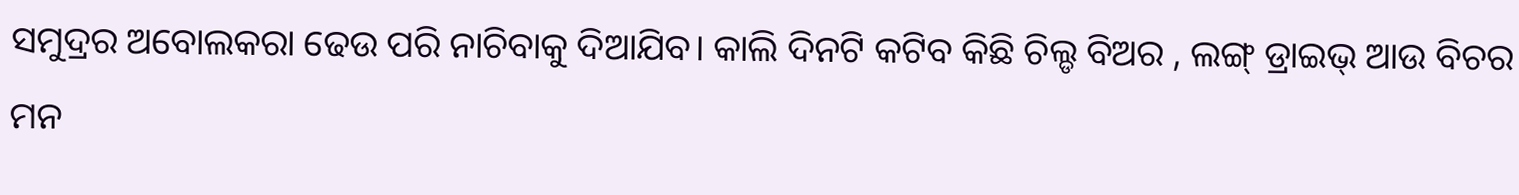ସମୁଦ୍ରର ଅବୋଲକରା ଢେଉ ପରି ନାଚିବାକୁ ଦିଆଯିବ। କାଲି ଦିନଟି କଟିବ କିଛି ଚିଲ୍ଡ ବିଅର , ଲଙ୍ଗ୍ ଡ୍ରାଇଭ୍ ଆଉ ବିଚର ମନ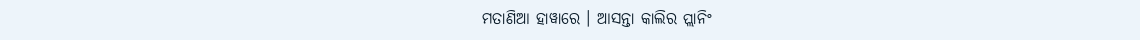ମତାଣିଆ ହାୱାରେ । ଆସନ୍ତା କାଲିର ପ୍ଲାନିଂ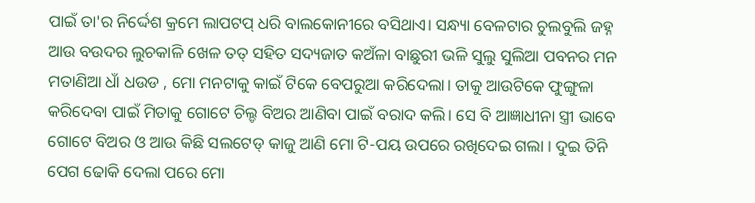ପାଇଁ ତା'ର ନିର୍ଦ୍ଦେଶ କ୍ରମେ ଲାପଟପ୍ ଧରି ବାଲକୋନୀରେ ବସିଥାଏ। ସନ୍ଧ୍ୟା ବେଳଟାର ଚୁଲବୁଲି ଜହ୍ନ ଆଉ ବଉଦର ଲୁଚକାଳି ଖେଳ ତତ୍ ସହିତ ସଦ୍ୟଜାତ କଅଁଳା ବାଛୁରୀ ଭଳି ସୁଲୁ ସୁଲିଆ ପବନର ମନ ମତାଣିଆ ଧାଁ ଧଉଡ , ମୋ ମନଟାକୁ କାଇଁ ଟିକେ ବେପରୁଆ କରିଦେଲା। ତାକୁ ଆଉଟିକେ ଫୁଙ୍ଗୁଳା କରିଦେବା ପାଇଁ ମିତାକୁ ଗୋଟେ ଚିଲ୍ଡ ବିଅର ଆଣିବା ପାଇଁ ବରାଦ କଲି। ସେ ବି ଆଜ୍ଞାଧୀନା ସ୍ତ୍ରୀ ଭାବେ ଗୋଟେ ବିଅର ଓ ଆଉ କିଛି ସଲଟେଡ୍ କାଜୁ ଆଣି ମୋ ଟି-ପୟ ଉପରେ ରଖିଦେଇ ଗଲା । ଦୁଇ ତିନି ପେଗ ଢୋକି ଦେଲା ପରେ ମୋ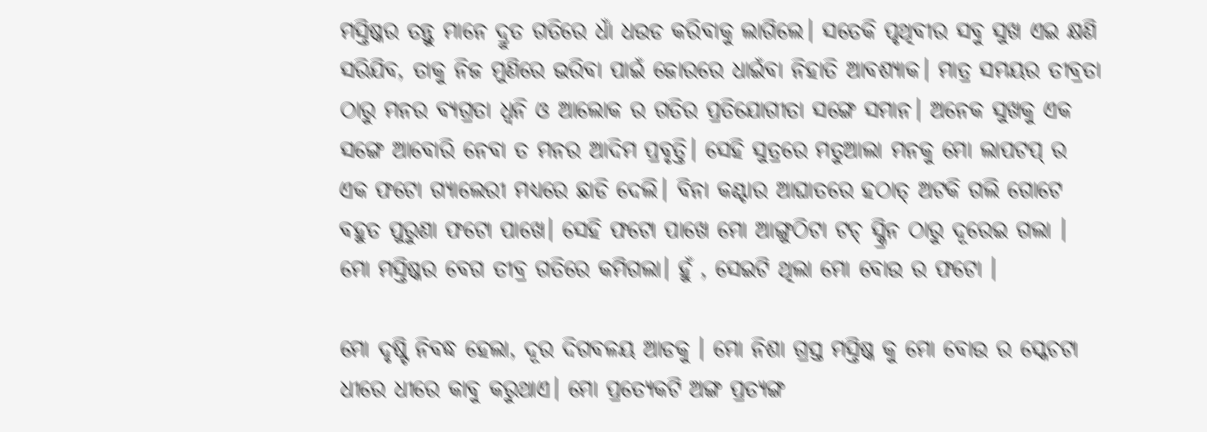ମସ୍ତିଷ୍କର ତନ୍ତୁ ମାନେ ଦ୍ରୁତ ଗତିରେ ଧାଁ ଧଉଡ କରିବାକୁ ଲାଗିଲେ। ସତେକି ପୃଥିବୀର ସବୁ ସୁଖ ଏଇ କ୍ଷଣି ସରିଯିବ, ତାକୁ ନିଜ ମୁଣିରେ ଭରିବା ପାଇଁ ଜୋରରେ ଧାଇଁବା ନିହାତି ଆବଶ୍ୟାକ। ମାତ୍ର ସମୟର ତୀବ୍ରତା ଠାରୁ ମନର ବ୍ୟଗ୍ରତା ଧ୍ୱନି ଓ ଆଲୋକ ର ଗତିର ପ୍ରତିଯୋଗୀତା ସଙ୍ଗେ ସମାନ। ଅନେକ ସୁଖକୁ ଏକ ସଙ୍ଗେ ଆବୋରି ନେବା ତ ମନର ଆଦିମ ପ୍ରବୃତ୍ତି। ସେହି ସୁତ୍ରରେ ମତୁଆଲା ମନକୁ ମୋ ଲାପଟପ୍ ର ଏକ ଫଟୋ ଗ୍ୟାଲେରୀ ମଧ୍ୟରେ ଛାଡି ଦେଲି। ବିନା କଣ୍ଟାର ଆଘାତରେ ହଠାତ୍ ଅଟକି ଗଲି ଗୋଟେ ବହୁତ ପୁରୁଣା ଫଟୋ ପାଖେ। ସେହି ଫଟୋ ପାଖେ ମୋ ଆଙ୍ଗୁଠିଟା ଟଚ୍ ସ୍କ୍ରିନ ଠାରୁ ଦୂରେଇ ଗଲା । ମୋ ମସ୍ତିଷ୍କର ବେଗ ତୀବ୍ର ଗତିରେ କମିଗଲା। ହୁଁ , ସେଇଟି ଥିଲା ମୋ ବୋଉ ର ଫଟୋ ।

ମୋ ଦୃଷ୍ଟି ନିବଦ୍ଧ ହେଲା, ଦୂର ଦିଗବଳୟ ଆଡକୁ । ମୋ ନିଶା ଗ୍ରସ୍ତ ମସ୍ତିଷ୍କ କୁ ମୋ ବୋଉ ର ସ୍କେଚଟା ଧୀରେ ଧୀରେ କାବୁ କରୁଥାଏ। ମୋ ପ୍ରତ୍ୟେକଟି ଅଙ୍ଗ ପ୍ରତ୍ୟଙ୍ଗ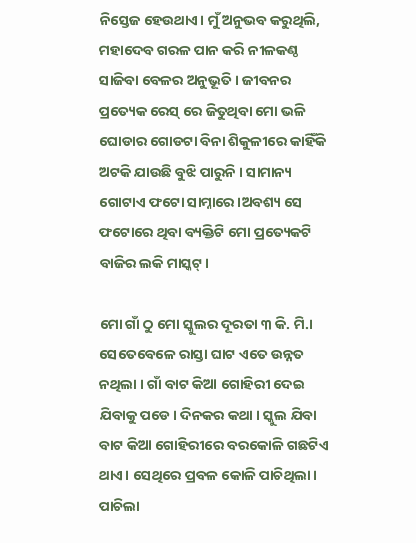ନିସ୍ତେଜ ହେଉଥାଏ। ମୁଁ ଅନୁଭବ କରୁଥିଲି, ମହାଦେବ ଗରଳ ପାନ କରି ନୀଳକଣ୍ଠ ସାଜିବା ବେଳର ଅନୁଭୂତି। ଜୀବନର ପ୍ରତ୍ୟେକ ରେସ୍ ରେ ଜିତୁଥିବା ମୋ ଭଳି ଘୋଡାର ଗୋଡଟା ବିନା ଶିକୁଳୀରେ କାହିଁକି ଅଟକି ଯାଉଛି ବୁଝି ପାରୁନି । ସାମାନ୍ୟ ଗୋଟାଏ ଫଟୋ ସାମ୍ନାରେ।ଅବଶ୍ୟ ସେ ଫଟୋରେ ଥିବା ବ୍ୟକ୍ତିଟି ମୋ ପ୍ରତ୍ୟେକଟି ବାଜିର ଲକି ମାସ୍କଟ୍।

ମୋ ଗାଁ ଠୁ ମୋ ସ୍କୁଲର ଦୂରତା ୩ କି. ମି.। ସେତେବେଳେ ରାସ୍ତା ଘାଟ ଏତେ ଉନ୍ନତ ନଥିଲା । ଗାଁ ବାଟ କିଆ ଗୋହିରୀ ଦେଇ ଯିବାକୁ ପଡେ। ଦିନକର କଥା । ସ୍କୁଲ ଯିବା ବାଟ କିଆ ଗୋହିରୀରେ ବରକୋଳି ଗଛଟିଏ ଥାଏ। ସେଥିରେ ପ୍ରବଳ କୋଳି ପାଚିଥିଲା। ପାଚିଲା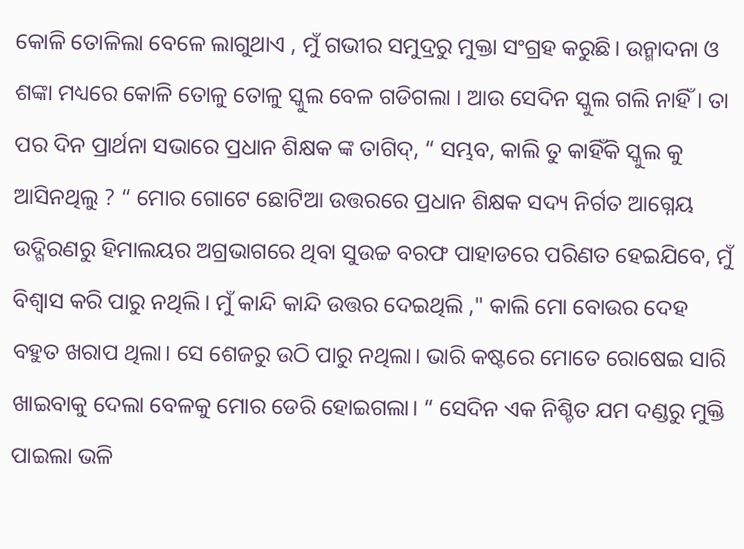କୋଳି ତୋଳିଲା ବେଳେ ଲାଗୁଥାଏ , ମୁଁ ଗଭୀର ସମୁଦ୍ରରୁ ମୁକ୍ତା ସଂଗ୍ରହ କରୁଛି। ଉନ୍ମାଦନା ଓ ଶଙ୍କା ମଧ୍ୟରେ କୋଳି ତୋଳୁ ତୋଳୁ ସ୍କୁଲ ବେଳ ଗଡିଗଲା । ଆଉ ସେଦିନ ସ୍କୁଲ ଗଲି ନାହିଁ । ତା ପର ଦିନ ପ୍ରାର୍ଥନା ସଭାରେ ପ୍ରଧାନ ଶିକ୍ଷକ ଙ୍କ ତାଗିଦ୍, “ ସମ୍ଭବ, କାଲି ତୁ କାହିଁକି ସ୍କୁଲ କୁ ଆସିନଥିଲୁ ? “ ମୋର ଗୋଟେ ଛୋଟିଆ ଉତ୍ତରରେ ପ୍ରଧାନ ଶିକ୍ଷକ ସଦ୍ୟ ନିର୍ଗତ ଆଗ୍ନେୟ ଉଦ୍ଗିରଣରୁ ହିମାଲୟର ଅଗ୍ରଭାଗରେ ଥିବା ସୁଉଚ୍ଚ ବରଫ ପାହାଡରେ ପରିଣତ ହେଇଯିବେ, ମୁଁ ବିଶ୍ଵାସ କରି ପାରୁ ନଥିଲି। ମୁଁ କାନ୍ଦି କାନ୍ଦି ଉତ୍ତର ଦେଇଥିଲି ," କାଲି ମୋ ବୋଉର ଦେହ ବହୁତ ଖରାପ ଥିଲା। ସେ ଶେଜରୁ ଉଠି ପାରୁ ନଥିଲା। ଭାରି କଷ୍ଟରେ ମୋତେ ରୋଷେଇ ସାରି ଖାଇବାକୁ ଦେଲା ବେଳକୁ ମୋର ଡେରି ହୋଇଗଲା। “ ସେଦିନ ଏକ ନିଶ୍ଚିତ ଯମ ଦଣ୍ଡରୁ ମୁକ୍ତି ପାଇଲା ଭଳି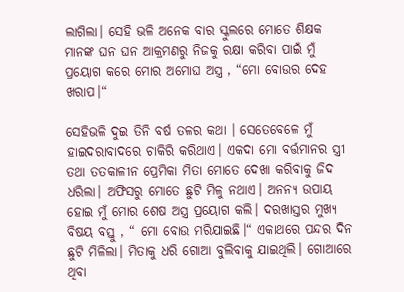ଲାଗିଲା। ସେହି ଭଳି ଅନେକ ବାର ସ୍କୁଲରେ ମୋତେ ଶିକ୍ଷକ ମାନଙ୍କ ଘନ ଘନ ଆକ୍ରମଣରୁ ନିଜକୁ ରକ୍ଷା କରିବା ପାଇଁ ମୁଁ ପ୍ରୟୋଗ କରେ ମୋର ଅମୋଘ ଅସ୍ତ୍ର , “ମୋ ବୋଉର ଦେହ ଖରାପ।“

ସେହିଭଳି ଦୁଇ ତିନି ବର୍ଷ ତଳର କଥା । ସେତେବେଳେ ମୁଁ ହାଇଦରାବାଦରେ ଚାକିରି କରିଥାଏ। ଏକଦା ମୋ ବର୍ତ୍ତମାନର ସ୍ତ୍ରୀ ତଥା ତତକାଳୀନ ପ୍ରେମିକା ମିତା ମୋତେ ଦେଖା କରିବାକୁ ଜିଦ ଧରିଲା। ଅଫିସରୁ ମୋତେ ଛୁଟି ମିଳୁ ନଥାଏ। ଅନନ୍ୟ ଉପାୟ ହୋଇ ମୁଁ ମୋର ଶେଷ ଅସ୍ତ୍ର ପ୍ରୟୋଗ କଲି। ଦରଖାସ୍ତର ମୁଖ୍ୟ ବିଷୟ ବସ୍ତୁ , “ ମୋ ବୋଉ ମରିଯାଇଛି।“ ଏକାଥରେ ପନ୍ଦର ଦିନ ଛୁଟି ମିଳିଲା। ମିତାକୁ ଧରି ଗୋଆ ବୁଲିବାକୁ ଯାଇଥିଲି। ଗୋଆରେ ଥିବା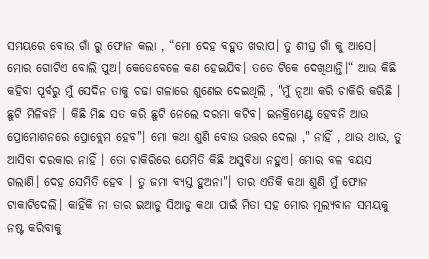ସମୟରେ ବୋଉ ଗାଁ ରୁ ଫୋନ କଲା , “ମୋ ଦେହ ବହୁତ ଖରାପ। ତୁ ଶୀଘ୍ର ଗାଁ କୁ ଆସେ। ମୋର ଗୋଟିଏ ବୋଲି ପୁଅ। କେତେବେଳେ କଣ ହେଇଯିବ। ତତେ ଟିକେ ଦେଖିଥାନ୍ତି।“ ଆଉ କିଛି କହିବା ପୂର୍ବରୁ ମୁଁ ସେଦିନ ତାକୁ ଚଢା ଗଳାରେ ଶୁଣେଇ ଦେଇଥିଲି , "ମୁଁ ନୂଆ କରି ଚାକିରି କରିଛି । ଛୁଟି ମିଳିବନି । କିଛି ମିଛ ସତ କରି ଛୁଟି ନେଲେ ଦରମା କଟିବ। ଇନକ୍ରିମେଣ୍ଟ ହେବନି ଆଉ ପ୍ରୋମୋଶନରେ ପ୍ରୋବ୍ଲେମ ହେବ"। ମୋ କଥା ଶୁଣି ବୋଉ ଉତ୍ତର ଦେଲା ," ନାହିଁ , ଥାଉ ଥାଉ, ତୁ ଆସିବା ଦରକାର ନାହିଁ । ତୋ ଚାକିରିରେ ଯେମିତି କିଛି ଅସୁବିଧା ନହୁଏ। ମୋର ବଳ ବୟସ ଗଲାଣି। ଦେହ ସେମିତି ହେବ । ତୁ ଜମା ବ୍ୟସ୍ତ ହୁଅନା"। ତାର ଏତିକି କଥା ଶୁଣି ମୁଁ ଫୋନ ଟାକାଟିଦେଲି। କାହିଁକି ନା ତାର ଇଆଡୁ ସିଆଡୁ କଥା ପାଇଁ ମିତା ସହ ମୋର ମୂଲ୍ୟବାନ ସମୟକୁ ନଷ୍ଟ କରିବାକୁ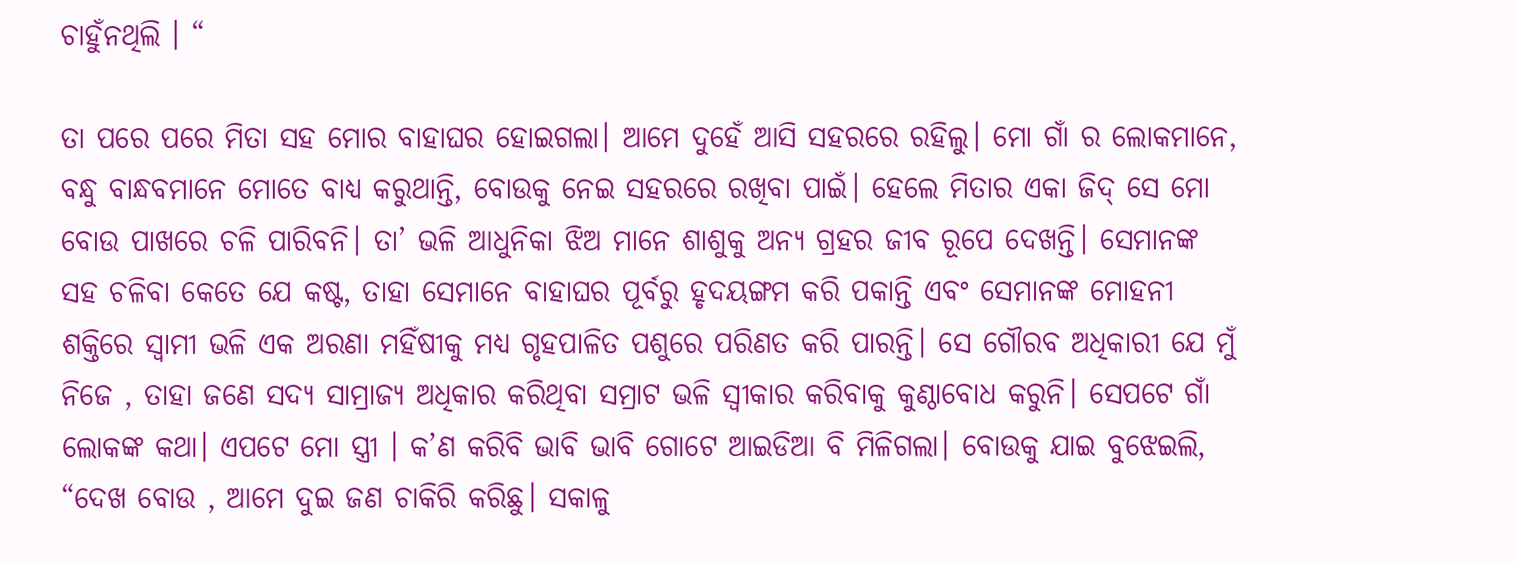ଚାହୁଁନଥିଲି । “

ତା ପରେ ପରେ ମିତା ସହ ମୋର ବାହାଘର ହୋଇଗଲା। ଆମେ ଦୁହେଁ ଆସି ସହରରେ ରହିଲୁ। ମୋ ଗାଁ ର ଲୋକମାନେ, ବନ୍ଧୁ ବାନ୍ଧବମାନେ ମୋତେ ବାଧ୍ୟ କରୁଥାନ୍ତି, ବୋଉକୁ ନେଇ ସହରରେ ରଖିବା ପାଇଁ। ହେଲେ ମିତାର ଏକା ଜିଦ୍ ସେ ମୋ ବୋଉ ପାଖରେ ଚଳି ପାରିବନି। ତା’ ଭଳି ଆଧୁନିକା ଝିଅ ମାନେ ଶାଶୁକୁ ଅନ୍ୟ ଗ୍ରହର ଜୀବ ରୂପେ ଦେଖନ୍ତି। ସେମାନଙ୍କ ସହ ଚଳିବା କେତେ ଯେ କଷ୍ଟ, ତାହା ସେମାନେ ବାହାଘର ପୂର୍ବରୁ ହୃଦୟଙ୍ଗମ କରି ପକାନ୍ତି ଏବଂ ସେମାନଙ୍କ ମୋହନୀ ଶକ୍ତିରେ ସ୍ଵାମୀ ଭଳି ଏକ ଅରଣା ମହିଁଷୀକୁ ମଧ୍ୟ ଗୃହପାଳିତ ପଶୁରେ ପରିଣତ କରି ପାରନ୍ତି। ସେ ଗୌରବ ଅଧିକାରୀ ଯେ ମୁଁ ନିଜେ , ତାହା ଜଣେ ସଦ୍ୟ ସାମ୍ରାଜ୍ୟ ଅଧିକାର କରିଥିବା ସମ୍ରାଟ ଭଳି ସ୍ଵୀକାର କରିବାକୁ କୁଣ୍ଠାବୋଧ କରୁନି। ସେପଟେ ଗାଁ ଲୋକଙ୍କ କଥା। ଏପଟେ ମୋ ସ୍ତ୍ରୀ । କ’ଣ କରିବି ଭାବି ଭାବି ଗୋଟେ ଆଇଡିଆ ବି ମିଳିଗଲା। ବୋଉକୁ ଯାଇ ବୁଝେଇଲି, “ଦେଖ ବୋଉ , ଆମେ ଦୁଇ ଜଣ ଚାକିରି କରିଛୁ। ସକାଳୁ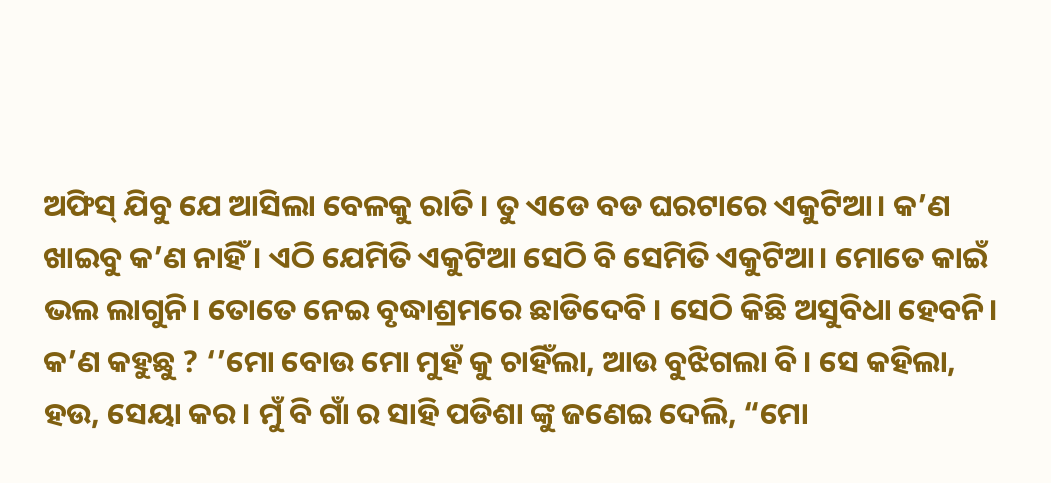ଅଫିସ୍ ଯିବୁ ଯେ ଆସିଲା ବେଳକୁ ରାତି । ତୁ ଏଡେ ବଡ ଘରଟାରେ ଏକୁଟିଆ। କ’ଣ ଖାଇବୁ କ’ଣ ନାହିଁ । ଏଠି ଯେମିତି ଏକୁଟିଆ ସେଠି ବି ସେମିତି ଏକୁଟିଆ। ମୋତେ କାଇଁ ଭଲ ଲାଗୁନି। ତୋତେ ନେଇ ବୃଦ୍ଧାଶ୍ରମରେ ଛାଡିଦେବି । ସେଠି କିଛି ଅସୁବିଧା ହେବନି। କ’ଣ କହୁଛୁ ? ‘’ମୋ ବୋଉ ମୋ ମୁହଁ କୁ ଚାହିଁଲା, ଆଉ ବୁଝିଗଲା ବି। ସେ କହିଲା, ହଉ, ସେୟା କର। ମୁଁ ବି ଗାଁ ର ସାହି ପଡିଶା ଙ୍କୁ ଜଣେଇ ଦେଲି, “ମୋ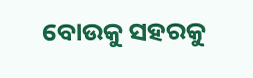ବୋଉକୁ ସହରକୁ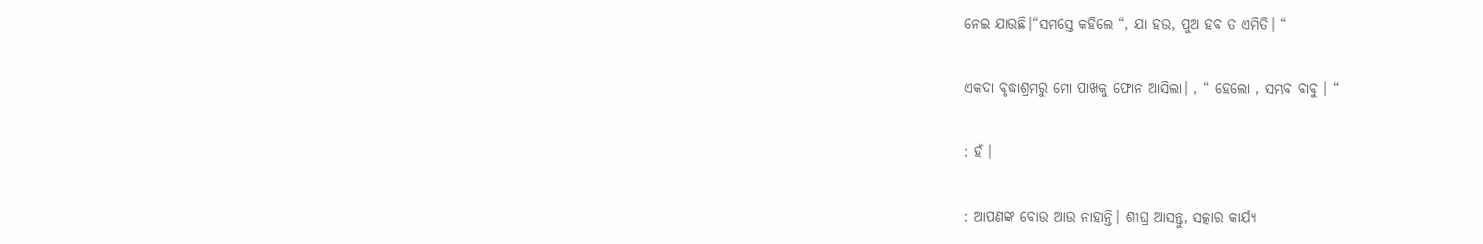ନେଇ ଯାଉଛି।“ସମସ୍ତେ କହିଲେ “, ଯା ହଉ, ପୁଅ ହବ ତ ଏମିତି। “

ଏକଦା ବୃଦ୍ଧାଶ୍ରମରୁ ମୋ ପାଖକୁ ଫୋନ ଆସିଲା। , “ ହେଲୋ , ସମ୍ଭବ ବାବୁ । “

: ହଁ ।

: ଆପଣଙ୍କ ବୋଉ ଆଉ ନାହାନ୍ତି। ଶୀଘ୍ର ଆସନ୍ତୁ, ସତ୍କାର କାର୍ଯ୍ୟ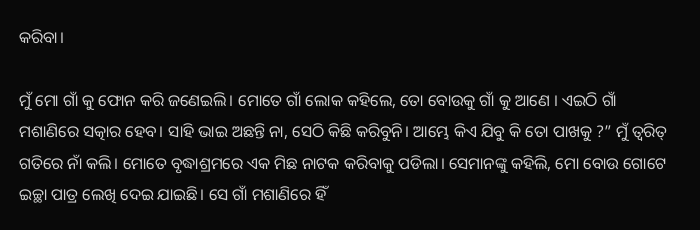କରିବା।

ମୁଁ ମୋ ଗାଁ କୁ ଫୋନ କରି ଜଣେଇଲି। ମୋତେ ଗାଁ ଲୋକ କହିଲେ, ତୋ ବୋଉକୁ ଗାଁ କୁ ଆଣେ । ଏଇଠି ଗାଁ ମଶାଣିରେ ସତ୍କାର ହେବ। ସାହି ଭାଇ ଅଛନ୍ତି ନା, ସେଠି କିଛି କରିବୁନି। ଆମ୍ଭେ କିଏ ଯିବୁ କି ତୋ ପାଖକୁ ?” ମୁଁ ତ୍ଵରିତ୍ ଗତିରେ ନାଁ କଲି। ମୋତେ ବୃଦ୍ଧାଶ୍ରମରେ ଏକ ମିଛ ନାଟକ କରିବାକୁ ପଡିଲା। ସେମାନଙ୍କୁ କହିଲି, ମୋ ବୋଉ ଗୋଟେ ଇଚ୍ଛା ପାତ୍ର ଲେଖି ଦେଇ ଯାଇଛି। ସେ ଗାଁ ମଶାଣିରେ ହିଁ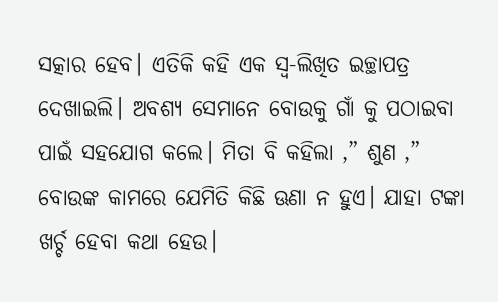ସତ୍କାର ହେବ। ଏତିକି କହି ଏକ ସ୍ଵ-ଲିଖିତ ଇଚ୍ଛାପତ୍ର ଦେଖାଇଲି। ଅବଶ୍ୟ ସେମାନେ ବୋଉକୁ ଗାଁ କୁ ପଠାଇବା ପାଇଁ ସହଯୋଗ କଲେ। ମିତା ବି କହିଲା ,” ଶୁଣ ,” ବୋଉଙ୍କ କାମରେ ଯେମିତି କିଛି ଊଣା ନ ହୁଏ। ଯାହା ଟଙ୍କା ଖର୍ଚ୍ଚ ହେବା କଥା ହେଉ।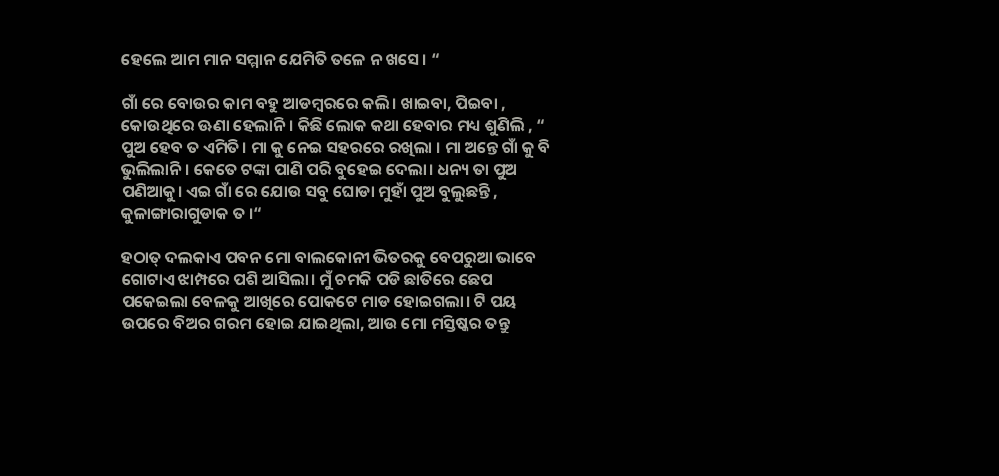ହେଲେ ଆମ ମାନ ସମ୍ମାନ ଯେମିତି ତଳେ ନ ଖସେ। “

ଗାଁ ରେ ବୋଉର କାମ ବହୁ ଆଡମ୍ବରରେ କଲି। ଖାଇବା, ପିଇବା , କୋଉଥିରେ ଊଣା ହେଲାନି। କିଛି ଲୋକ କଥା ହେବାର ମଧ୍ୟ ଶୁଣିଲି , “ ପୁଅ ହେବ ତ ଏମିତି। ମା କୁ ନେଇ ସହରରେ ରଖିଲା । ମା ଅନ୍ତେ ଗାଁ କୁ ବି ଭୁଲିଲାନି । କେତେ ଟଙ୍କା ପାଣି ପରି ବୁହେଇ ଦେଲା। ଧନ୍ୟ ତା ପୁଅ ପଣିଆକୁ। ଏଇ ଗାଁ ରେ ଯୋଉ ସବୁ ଘୋଡା ମୁହାଁ ପୁଅ ବୁଲୁଛନ୍ତି , କୁଳାଙ୍ଗାରାଗୁଡାକ ତ ।“

ହଠାତ୍ ଦଲକାଏ ପବନ ମୋ ବାଲକୋନୀ ଭିତରକୁ ବେପରୁଆ ଭାବେ ଗୋଟାଏ ଝାମ୍ପରେ ପଶି ଆସିଲା। ମୁଁ ଚମକି ପଡି ଛାତିରେ ଛେପ ପକେଇଲା ବେଳକୁ ଆଖିରେ ପୋକଟେ ମାଡ ହୋଇଗଲା। ଟି ପୟ ଉପରେ ବିଅର ଗରମ ହୋଇ ଯାଇଥିଲା, ଆଉ ମୋ ମସ୍ତିଷ୍କର ତନ୍ତୁ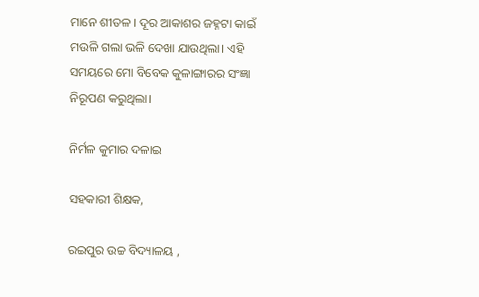ମାନେ ଶୀତଳ । ଦୂର ଆକାଶର ଜହ୍ନଟା କାଇଁ ମଉଳି ଗଲା ଭଳି ଦେଖା ଯାଉଥିଲା। ଏହି ସମୟରେ ମୋ ବିବେକ କୁଳାଙ୍ଗାରର ସଂଜ୍ଞା ନିରୂପଣ କରୁଥିଲା।

ନିର୍ମଳ କୁମାର ଦଳାଇ

ସହକାରୀ ଶିକ୍ଷକ,

ରଇପୁର ଉଚ୍ଚ ବିଦ୍ୟାଳୟ ,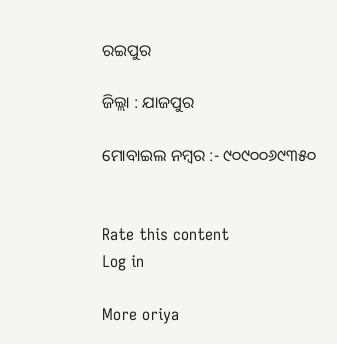ରଇପୁର

ଜିଲ୍ଲା : ଯାଜପୁର

ମୋବାଇଲ ନମ୍ବର :- ୯୦୯୦୦୬୯୩୫୦


Rate this content
Log in

More oriya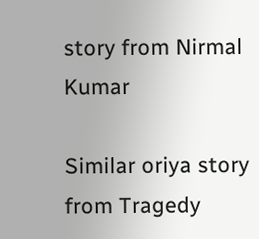story from Nirmal Kumar

Similar oriya story from Tragedy